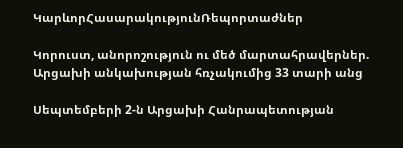ԿարևորՀասարակությունՌեպորտաժներ

Կորուստ, անորոշություն ու մեծ մարտահրավերներ. Արցախի անկախության հռչակումից 33 տարի անց

Սեպտեմբերի 2-ն Արցախի Հանրապետության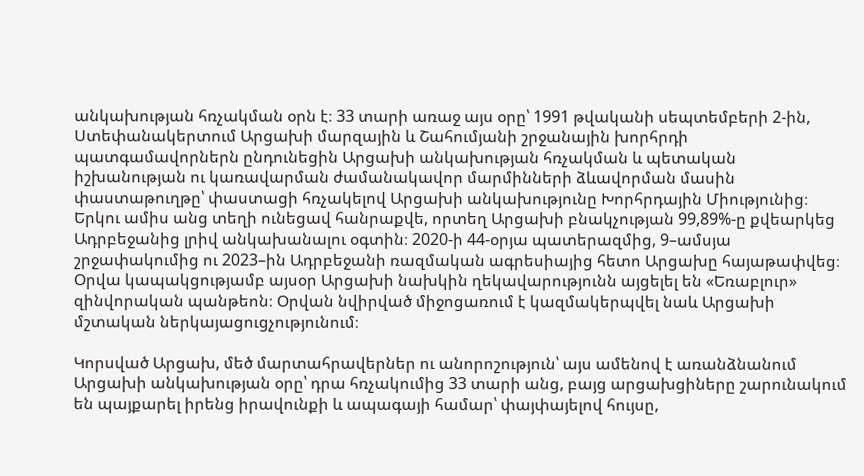անկախության հռչակման օրն է։ 33 տարի առաջ այս օրը՝ 1991 թվականի սեպտեմբերի 2-ին, Ստեփանակերտում Արցախի մարզային և Շահումյանի շրջանային խորհրդի պատգամավորներն ընդունեցին Արցախի անկախության հռչակման և պետական իշխանության ու կառավարման ժամանակավոր մարմինների ձևավորման մասին փաստաթուղթը՝ փաստացի հռչակելով Արցախի անկախությունը Խորհրդային Միությունից։ Երկու ամիս անց տեղի ունեցավ հանրաքվե, որտեղ Արցախի բնակչության 99,89%-ը քվեարկեց Ադրբեջանից լրիվ անկախանալու օգտին։ 2020-ի 44-օրյա պատերազմից, 9–ամսյա շրջափակումից ու 2023–ին Ադրբեջանի ռազմական ագրեսիայից հետո Արցախը հայաթափվեց։ Օրվա կապակցությամբ այսօր Արցախի նախկին ղեկավարությունն այցելել են «Եռաբլուր» զինվորական պանթեոն։ Օրվան նվիրված միջոցառում է կազմակերպվել նաև Արցախի մշտական ներկայացուցչությունում։

Կորսված Արցախ, մեծ մարտահրավերներ ու անորոշություն՝ այս ամենով է առանձնանում Արցախի անկախության օրը՝ դրա հռչակումից 33 տարի անց, բայց արցախցիները շարունակում են պայքարել իրենց իրավունքի և ապագայի համար՝ փայփայելով հույսը,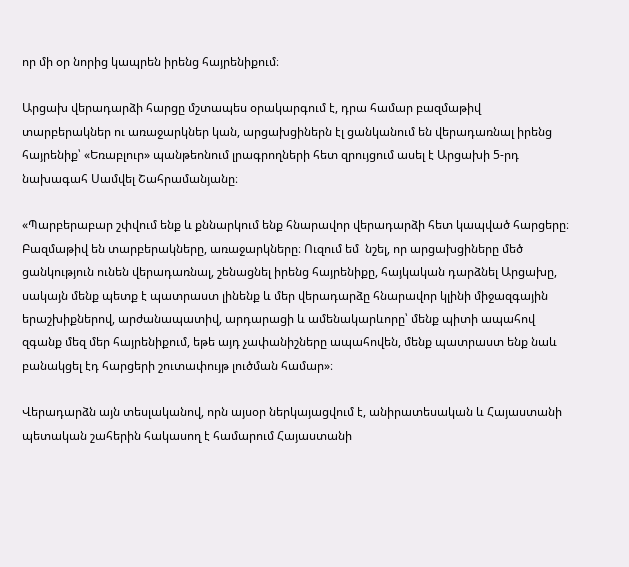որ մի օր նորից կապրեն իրենց հայրենիքում։

Արցախ վերադարձի հարցը մշտապես օրակարգում է, դրա համար բազմաթիվ տարբերակներ ու առաջարկներ կան, արցախցիներն էլ ցանկանում են վերադառնալ իրենց հայրենիք՝ «Եռաբլուր» պանթեոնում լրագրողների հետ զրույցում ասել է Արցախի 5-րդ նախագահ Սամվել Շահրամանյանը։

«Պարբերաբար շփվում ենք և քննարկում ենք հնարավոր վերադարձի հետ կապված հարցերը։ Բազմաթիվ են տարբերակները, առաջարկները։ Ուզում եմ  նշել, որ արցախցիները մեծ ցանկություն ունեն վերադառնալ, շենացնել իրենց հայրենիքը, հայկական դարձնել Արցախը, սակայն մենք պետք է պատրաստ լինենք և մեր վերադարձը հնարավոր կլինի միջազգային երաշխիքներով, արժանապատիվ, արդարացի և ամենակարևորը՝ մենք պիտի ապահով զգանք մեզ մեր հայրենիքում, եթե այդ չափանիշները ապահովեն, մենք պատրաստ ենք նաև բանակցել էդ հարցերի շուտափույթ լուծման համար»։

Վերադարձն այն տեսլականով, որն այսօր ներկայացվում է, անիրատեսական և Հայաստանի պետական շահերին հակասող է համարում Հայաստանի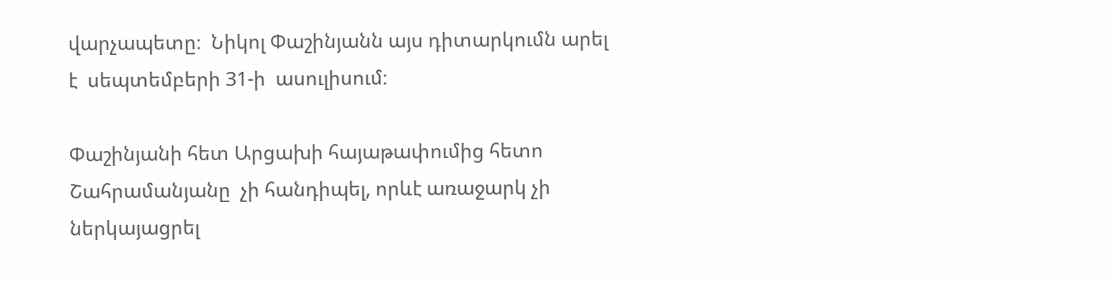վարչապետը։  Նիկոլ Փաշինյանն այս դիտարկումն արել է  սեպտեմբերի 31-ի  ասուլիսում։

Փաշինյանի հետ Արցախի հայաթափումից հետո Շահրամանյանը  չի հանդիպել, որևէ առաջարկ չի ներկայացրել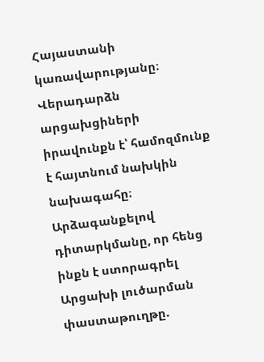Հայաստանի կառավարությանը։ Վերադարձն արցախցիների իրավունքն է՝ համոզմունք է հայտնում նախկին նախագահը։ Արձագանքելով  դիտարկմանը, որ հենց ինքն է ստորագրել Արցախի լուծարման փաստաթուղթը.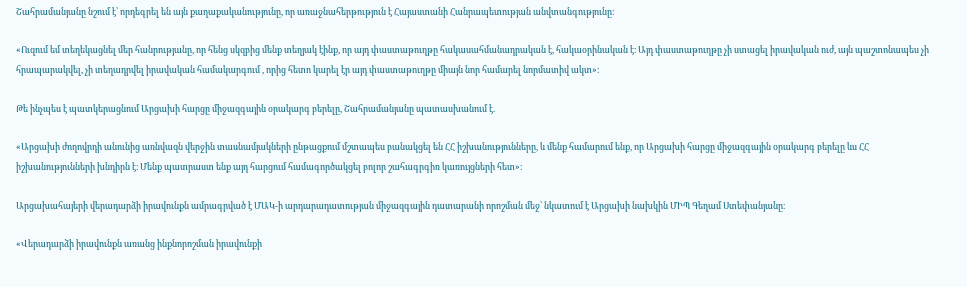Շահրամանյանը նշում է՝ որդեգրել են այն քաղաքականությունը, որ առաջնահերթություն է Հայաստանի Հանրապետության անվտանգությունը։

«Ուզում եմ տեղեկացնել մեր հանրությանը, որ հենց սկզբից մենք տեղյակ էինք, որ այդ փաստաթուղթը հակասահմանադրական է, հակաօրինական է։ Այդ փաստաթուղթը չի ստացել իրավական ուժ, այն պաշտոնապես չի հրապարակվել, չի տեղադրվել իրավական համակարգում , որից հետո կարել էր այդ փաստաթուղթը միայն նոր համարել նորմատիվ ակտ»։

Թե ինչպես է պատկերացնում Արցախի հարցը միջազգային օրակարգ բերելը, Շահրամանյանը պատասխանում է.

«Արցախի ժողովրդի անունից առնվազն վերջին տասնամյակների ընթացքում մշտապես բանակցել են ՀՀ իշխանությունները, և մենք համարում ենք, որ Արցախի հարցը միջազգային օրակարգ բերելը ևս ՀՀ իշխանությունների խնդիրն է։ Մենք պատրաստ ենք այդ հարցում համագործակցել բոլոր շահագրգիռ կառույցների հետ»։

Արցախահայերի վերադարձի իրավունքն ամրագրված է ՄԱԿ-ի արդարադատության միջազգային դատարանի որոշման մեջ՝ նկատում է Արցախի նախկին ՄԻՊ Գեղամ Ստեփանյանը։

«Վերադարձի իրավունքն առանց ինքնորոշման իրավունքի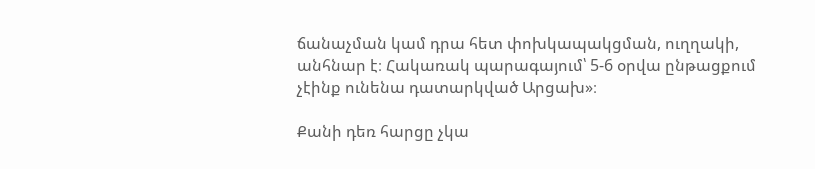ճանաչման կամ դրա հետ փոխկապակցման, ուղղակի, անհնար է։ Հակառակ պարագայում՝ 5-6 օրվա ընթացքում չէինք ունենա դատարկված Արցախ»։

Քանի դեռ հարցը չկա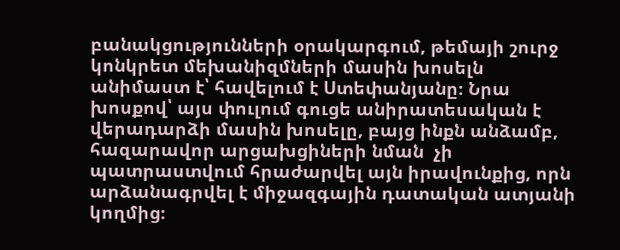բանակցությունների օրակարգում, թեմայի շուրջ կոնկրետ մեխանիզմների մասին խոսելն անիմաստ է՝ հավելում է Ստեփանյանը։ Նրա խոսքով՝ այս փուլում գուցե անիրատեսական է վերադարձի մասին խոսելը, բայց ինքն անձամբ, հազարավոր արցախցիների նման  չի պատրաստվում հրաժարվել այն իրավունքից, որն արձանագրվել է միջազգային դատական ատյանի կողմից։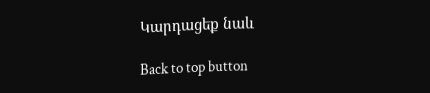Կարդացեք նաև

Back to top button